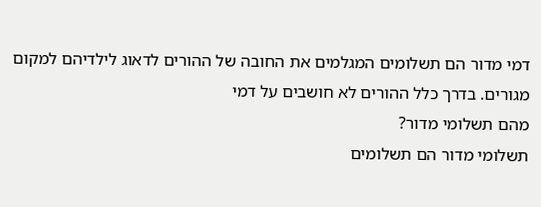דמי מדור הם תשלומים המגלמים את החובה של ההורים לדאוג לילדיהם למקום מגורים. בדרך כלל ההורים לא חושבים על דמי
מהם תשלומי מדור?
תשלומי מדור הם תשלומים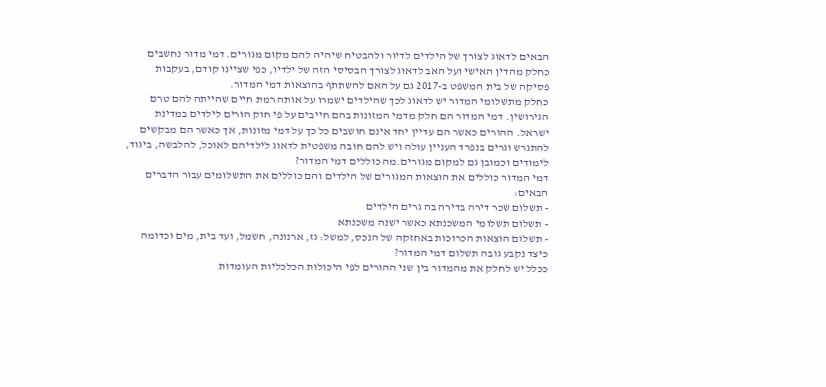הבאים לדאוג לצורך של הילדים לדיור ולהבטיח שיהיה להם מקום מגורים. דמי מדור נחשבים כחלק מהדין האישי ועל האב לדאוג לצורך הבסיסי הזה של ילדיו, כפי שציינו קודם, בעקבות פסיקה של בית המשפט ב-2017 גם על האם להשתתף בהוצאות דמי המדור.
כחלק מתשלומי המדור יש לדאוג לכך שהילדים ישמרו על אותה רמת חיים שהייתה להם טרם הגירושין. דמי המדור הם חלק מדמי המזונות בהם חייבים על פי חוק הורים לילדים במדינת ישראל. ההורים כאשר הם עדיין יחד אינם חושבים כל כך על דמי מזונות, אך כאשר הם מבקשים להתגרש וגרים בנפרד העניין עולה ויש להם חובה משפטית לדאוג לילדיהם לאוכל, להלבשה, ביגוד, לימודים וכמובן גם למקום מגורים.מה כוללים דמי המדור?
דמי המדור כוללים את הוצאות המגורים של הילדים והם כוללים את התשלומים עבור הדברים הבאים:
- תשלום שכר דירה בדירה בה גרים הילדים
- תשלום תשלומי המשכנתא כאשר ישנה משכנתא
- תשלום הוצאות הכרוכות באחזקה של הנכס, למשל: גז, ארנונה, חשמל, ועד בית, מים וכדומה
כיצד נקבע גובה תשלום דמי המדור?
ככלל יש לחלק את מהמדור בין שני ההורים לפי היכולות הכלכליות העומדות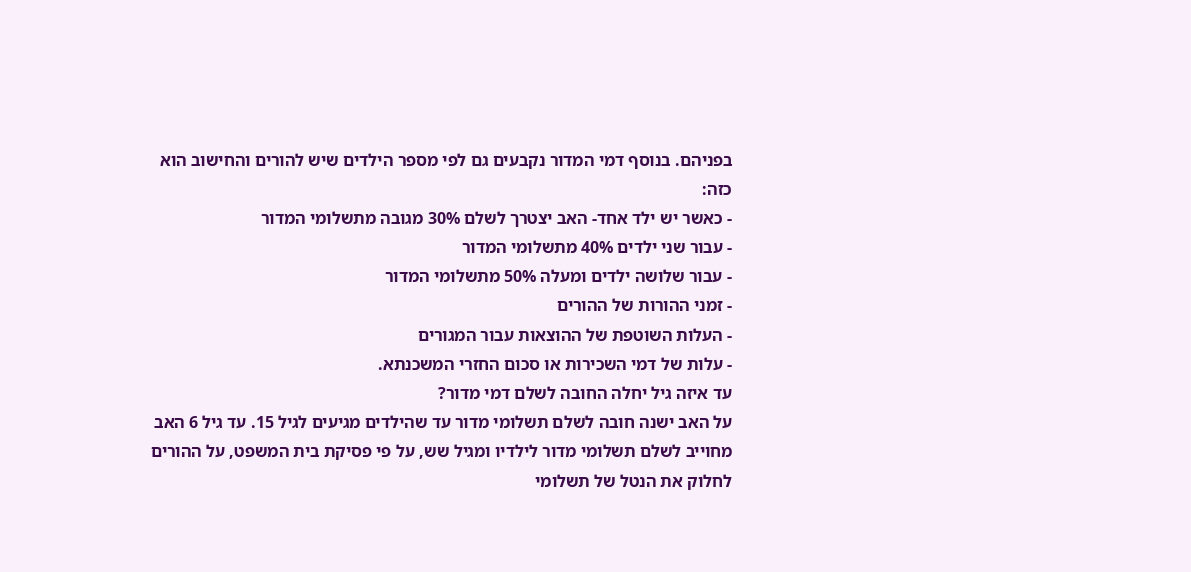בפניהם. בנוסף דמי המדור נקבעים גם לפי מספר הילדים שיש להורים והחישוב הוא כזה:
- כאשר יש ילד אחד- האב יצטרך לשלם 30% מגובה מתשלומי המדור
- עבור שני ילדים 40% מתשלומי המדור
- עבור שלושה ילדים ומעלה 50% מתשלומי המדור
- זמני ההורות של ההורים
- העלות השוטפת של ההוצאות עבור המגורים
- עלות של דמי השכירות או סכום החזרי המשכנתא.
עד איזה גיל יחלה החובה לשלם דמי מדור?
על האב ישנה חובה לשלם תשלומי מדור עד שהילדים מגיעים לגיל 15. עד גיל 6 האב מחוייב לשלם תשלומי מדור לילדיו ומגיל שש, על פי פסיקת בית המשפט, על ההורים לחלוק את הנטל של תשלומי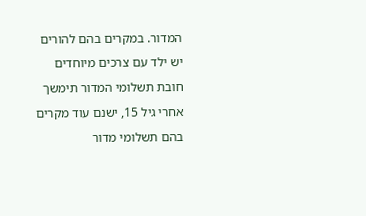המדור. במקרים בהם להורים יש ילד עם צרכים מיוחדים חובת תשלומי המדור תימשך אחרי גיל 15, ישנם עוד מקרים בהם תשלומי מדור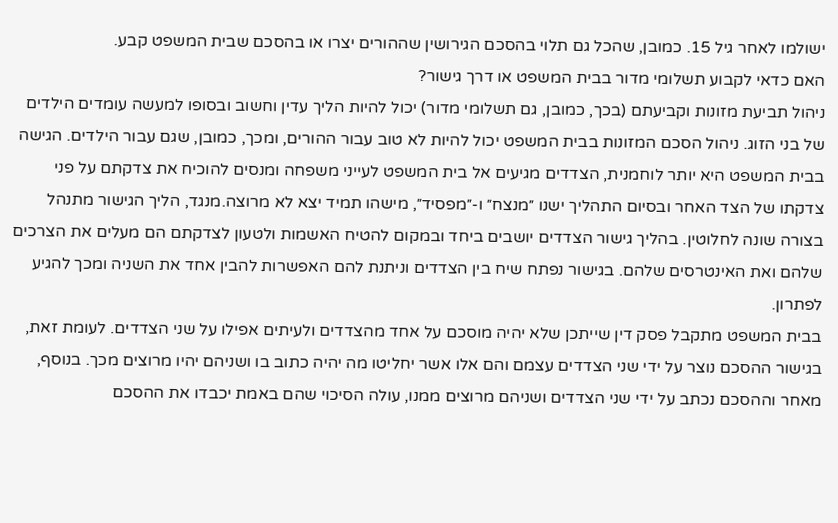ישולמו לאחר גיל 15. כמובן, שהכל גם תלוי בהסכם הגירושין שההורים יצרו או בהסכם שבית המשפט קבע.
האם כדאי לקבוע תשלומי מדור בבית המשפט או דרך גישור?
ניהול תביעת מזונות וקביעתם (בכך, כמובן, גם תשלומי מדור) יכול להיות הליך עדין וחשוב ובסופו למעשה עומדים הילדים של בני הזוג. ניהול הסכם המזונות בבית המשפט יכול להיות לא טוב עבור ההורים, ומכך, כמובן, שגם עבור הילדים. הגישה בבית המשפט היא יותר לוחמנית, הצדדים מגיעים אל בית המשפט לעייני משפחה ומנסים להוכיח את צדקתם על פני צדקתו של הצד האחר ובסיום התהליך ישנו ״מנצח״ ו-״מפסיד״, מישהו תמיד יצא לא מרוצה.מנגד, הליך הגישור מתנהל בצורה שונה לחלוטין. בהליך גישור הצדדים יושבים ביחד ובמקום להטיח האשמות ולטעון לצדקתם הם מעלים את הצרכים שלהם ואת האינטרסים שלהם. בגישור נפתח שיח בין הצדדים וניתנת להם האפשרות להבין אחד את השניה ומכך להגיע לפתרון.
בבית המשפט מתקבל פסק דין שייתכן שלא יהיה מוסכם על אחד מהצדדים ולעיתים אפילו על שני הצדדים. לעומת זאת, בגישור ההסכם נוצר על ידי שני הצדדים עצמם והם אלו אשר יחליטו מה יהיה כתוב בו ושניהם יהיו מרוצים מכך. בנוסף, מאחר וההסכם נכתב על ידי שני הצדדים ושניהם מרוצים ממנו, עולה הסיכוי שהם באמת יכבדו את ההסכם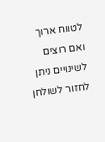לטווח ארוך ואם רוצים לשינויים ניתן לחזור לשולחן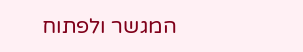המגשר ולפתוח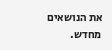את הנושאים מחדש.